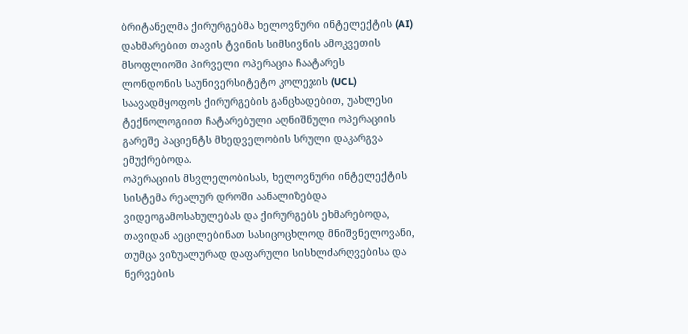ბრიტანელმა ქირურგებმა ხელოვნური ინტელექტის (AI) დახმარებით თავის ტვინის სიმსივნის ამოკვეთის მსოფლიოში პირველი ოპერაცია ჩაატარეს
ლონდონის საუნივერსიტეტო კოლეჯის (UCL) საავადმყოფოს ქირურგების განცხადებით, უახლესი ტექნოლოგიით ჩატარებული აღნიშნული ოპერაციის გარეშე პაციენტს მხედველობის სრული დაკარგვა ემუქრებოდა.
ოპერაციის მსვლელობისას, ხელოვნური ინტელექტის სისტემა რეალურ დროში აანალიზებდა ვიდეოგამოსახულებას და ქირურგებს ეხმარებოდა, თავიდან აეცილებინათ სასიცოცხლოდ მნიშვნელოვანი, თუმცა ვიზუალურად დაფარული სისხლძარღვებისა და ნერვების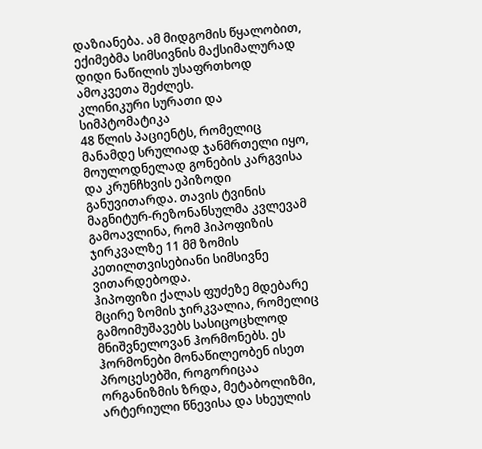დაზიანება. ამ მიდგომის წყალობით, ექიმებმა სიმსივნის მაქსიმალურად დიდი ნაწილის უსაფრთხოდ ამოკვეთა შეძლეს.
კლინიკური სურათი და სიმპტომატიკა
48 წლის პაციენტს, რომელიც მანამდე სრულიად ჯანმრთელი იყო, მოულოდნელად გონების კარგვისა და კრუნჩხვის ეპიზოდი განუვითარდა. თავის ტვინის მაგნიტურ-რეზონანსულმა კვლევამ გამოავლინა, რომ ჰიპოფიზის ჯირკვალზე 11 მმ ზომის კეთილთვისებიანი სიმსივნე ვითარდებოდა.
ჰიპოფიზი ქალას ფუძეზე მდებარე მცირე ზომის ჯირკვალია, რომელიც გამოიმუშავებს სასიცოცხლოდ მნიშვნელოვან ჰორმონებს. ეს ჰორმონები მონაწილეობენ ისეთ პროცესებში, როგორიცაა ორგანიზმის ზრდა, მეტაბოლიზმი, არტერიული წნევისა და სხეულის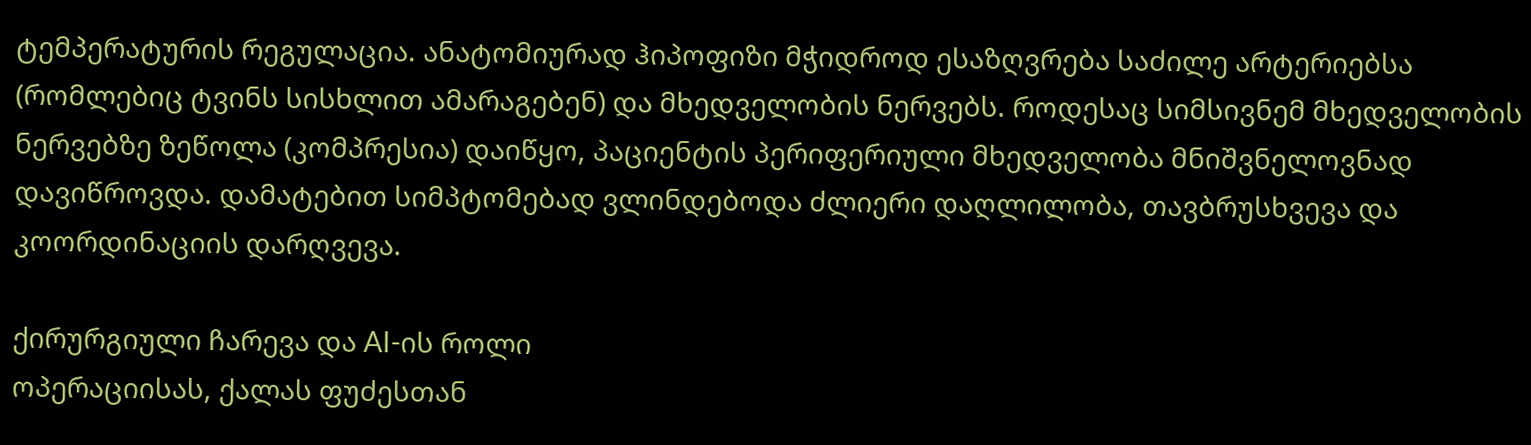ტემპერატურის რეგულაცია. ანატომიურად ჰიპოფიზი მჭიდროდ ესაზღვრება საძილე არტერიებსა (რომლებიც ტვინს სისხლით ამარაგებენ) და მხედველობის ნერვებს. როდესაც სიმსივნემ მხედველობის ნერვებზე ზეწოლა (კომპრესია) დაიწყო, პაციენტის პერიფერიული მხედველობა მნიშვნელოვნად დავიწროვდა. დამატებით სიმპტომებად ვლინდებოდა ძლიერი დაღლილობა, თავბრუსხვევა და კოორდინაციის დარღვევა.

ქირურგიული ჩარევა და AI-ის როლი
ოპერაციისას, ქალას ფუძესთან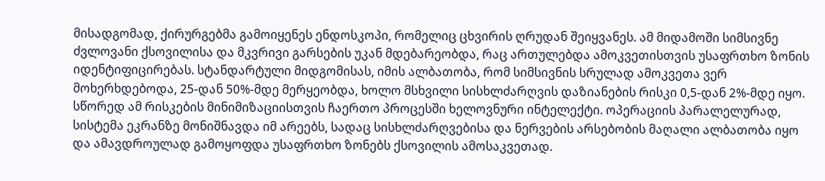მისადგომად, ქირურგებმა გამოიყენეს ენდოსკოპი, რომელიც ცხვირის ღრუდან შეიყვანეს. ამ მიდამოში სიმსივნე ძვლოვანი ქსოვილისა და მკვრივი გარსების უკან მდებარეობდა, რაც ართულებდა ამოკვეთისთვის უსაფრთხო ზონის იდენტიფიცირებას. სტანდარტული მიდგომისას, იმის ალბათობა, რომ სიმსივნის სრულად ამოკვეთა ვერ მოხერხდებოდა, 25-დან 50%-მდე მერყეობდა, ხოლო მსხვილი სისხლძარღვის დაზიანების რისკი 0,5-დან 2%-მდე იყო.
სწორედ ამ რისკების მინიმიზაციისთვის ჩაერთო პროცესში ხელოვნური ინტელექტი. ოპერაციის პარალელურად, სისტემა ეკრანზე მონიშნავდა იმ არეებს, სადაც სისხლძარღვებისა და ნერვების არსებობის მაღალი ალბათობა იყო და ამავდროულად გამოყოფდა უსაფრთხო ზონებს ქსოვილის ამოსაკვეთად.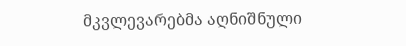მკვლევარებმა აღნიშნული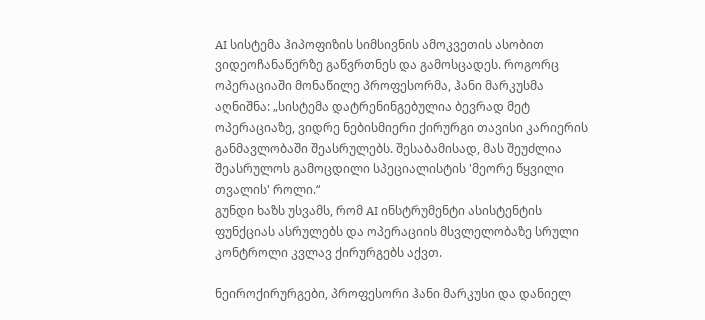AI სისტემა ჰიპოფიზის სიმსივნის ამოკვეთის ასობით ვიდეოჩანაწერზე გაწვრთნეს და გამოსცადეს. როგორც ოპერაციაში მონაწილე პროფესორმა, ჰანი მარკუსმა აღნიშნა: „სისტემა დატრენინგებულია ბევრად მეტ ოპერაციაზე, ვიდრე ნებისმიერი ქირურგი თავისი კარიერის განმავლობაში შეასრულებს. შესაბამისად, მას შეუძლია შეასრულოს გამოცდილი სპეციალისტის 'მეორე წყვილი თვალის' როლი.“
გუნდი ხაზს უსვამს, რომ AI ინსტრუმენტი ასისტენტის ფუნქციას ასრულებს და ოპერაციის მსვლელობაზე სრული კონტროლი კვლავ ქირურგებს აქვთ.

ნეიროქირურგები, პროფესორი ჰანი მარკუსი და დანიელ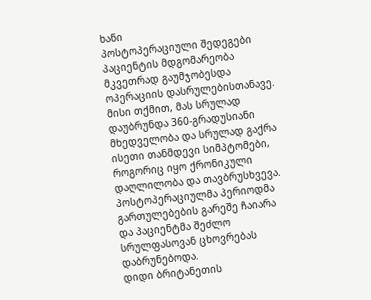ხანი
პოსტოპერაციული შედეგები
პაციენტის მდგომარეობა მკვეთრად გაუმჯობესდა ოპერაციის დასრულებისთანავე. მისი თქმით, მას სრულად დაუბრუნდა 360-გრადუსიანი მხედველობა და სრულად გაქრა ისეთი თანმდევი სიმპტომები, როგორიც იყო ქრონიკული დაღლილობა და თავბრუსხვევა. პოსტოპერაციულმა პერიოდმა გართულებების გარეშე ჩაიარა და პაციენტმა შეძლო სრულფასოვან ცხოვრებას დაბრუნებოდა.
დიდი ბრიტანეთის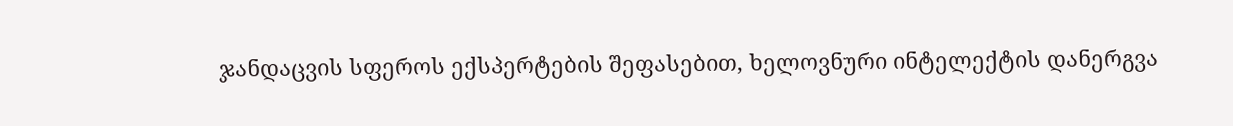ჯანდაცვის სფეროს ექსპერტების შეფასებით, ხელოვნური ინტელექტის დანერგვა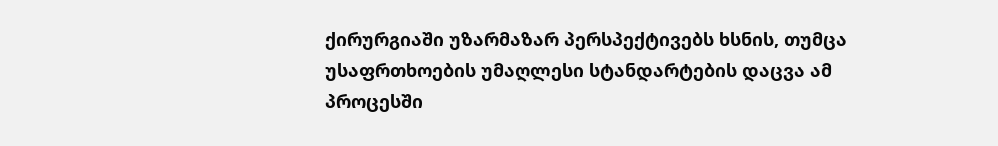ქირურგიაში უზარმაზარ პერსპექტივებს ხსნის, თუმცა უსაფრთხოების უმაღლესი სტანდარტების დაცვა ამ პროცესში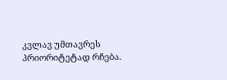კვლავ უმთავრეს პრიორიტეტად რჩება.